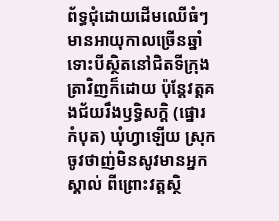ព័ទ្ធជុំដោយដើមឈើធំៗមានអាយុកាលច្រើនឆ្នាំ ទោះបីស្ថិតនៅជិតទីក្រុងត្រាវិញក៏ដោយ ប៉ុន្តែវត្តគងជ័យរឹងឫទ្ធិសក្ដិ (ផ្នោរកំបុត) ឃុំហ្វាឡើយ ស្រុកចូវថាញ់មិនសូវមានអ្នកស្គាល់ ពីព្រោះវត្តស្ថិ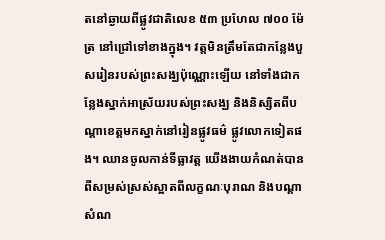តនៅឆ្ងាយពីផ្លូវជាតិលេខ ៥៣ ប្រហែល ៧០០ ម៉ែត្រ នៅជ្រៅទៅខាងក្នុង។ វត្តមិនត្រឹមតែជាកន្លែងបួសរៀនរបស់ព្រះសង្ឃប៉ុណ្ណោះឡើយ នៅទាំងជាកន្លែងស្នាក់អាស្រ័យរបស់ព្រះសង្ឃ និងនិស្សិតពីបណ្ដាខេត្តមកស្នាក់នៅរៀនផ្លូវធម៌ ផ្លូវលោកទៀតផង។ ឈានចូលកាន់ទីធ្លាវត្ត យើងងាយកំណត់បានពីសម្រស់ស្រស់ស្អាតពីលក្ខណៈបុរាណ និងបណ្ដាសំណ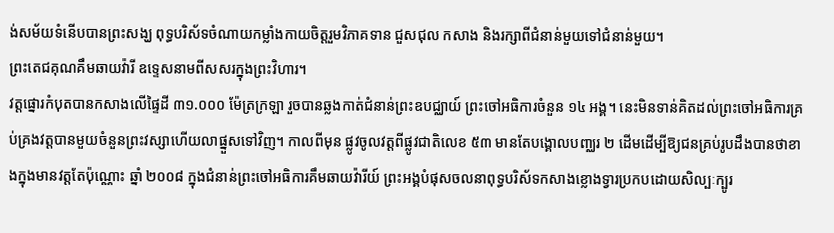ង់សម័យទំនើបបានព្រះសង្ឃ ពុទ្ធបរិស័ទចំណាយកម្លាំងកាយចិត្តរួមវិភាគទាន ជួសជុល កសាង និងរក្សាពីជំនាន់មួយទៅជំនាន់មួយ។
ព្រះតេជគុណគឹមឆាយវ៉ារី ឧទ្ទេសនាមពីសសរក្នុងព្រះវិហារ។
វត្តផ្នោរកំបុតបានកសាងលើផ្ទៃដី ៣១.០០០ ម៉ែត្រក្រឡា រួចបានឆ្លងកាត់ជំនាន់ព្រះឧបជ្ឈាយ៍ ព្រះចៅអធិការចំនួន ១៤ អង្គ។ នេះមិនទាន់គិតដល់ព្រះចៅអធិការគ្រប់គ្រងវត្តបានមួយចំនួនព្រះវស្សាហើយលាផ្នួសទៅវិញ។ កាលពីមុន ផ្លូវចូលវត្តពីផ្លូវជាតិលេខ ៥៣ មានតែបង្គោលបពា្ឈរ ២ ដើមដើម្បីឱ្យជនគ្រប់រូបដឹងបានថាខាងក្នុងមានវត្តតែប៉ុណ្ណោះ ឆ្នាំ ២០០៨ ក្នុងជំនាន់ព្រះចៅអធិការគឹមឆាយវ៉ារីយ៍ ព្រះអង្គបំផុសចលនាពុទ្ធបរិស័ទកសាងខ្លោងទ្វារប្រកបដោយសិល្បៈក្បូរ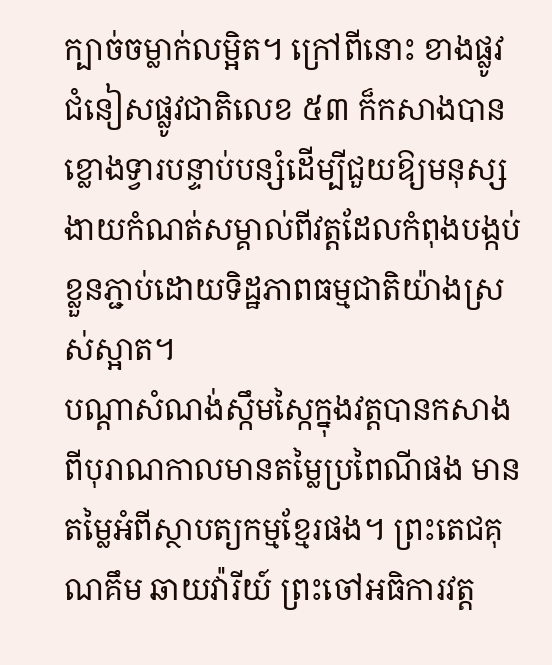ក្បាច់ចម្លាក់លម្អិត។ ក្រៅពីនោះ ខាងផ្លូវជំនៀសផ្លូវជាតិលេខ ៥៣ ក៏កសាងបានខ្លោងទ្វារបន្ទាប់បន្សំដើម្បីជួយឱ្យមនុស្សងាយកំណត់សម្គាល់ពីវត្តដែលកំពុងបង្កប់ខ្លួនភ្ជាប់ដោយទិដ្ឋភាពធម្មជាតិយ៉ាងស្រស់ស្អាត។
បណ្ដាសំណង់ស្កឹមស្កៃក្នុងវត្តបានកសាងពីបុរាណកាលមានតម្លៃប្រពៃណីផង មានតម្លៃអំពីស្ថាបត្យកម្មខ្មែរផង។ ព្រះតេជគុណគឹម ឆាយវ៉ារីយ៍ ព្រះចៅអធិការវត្ត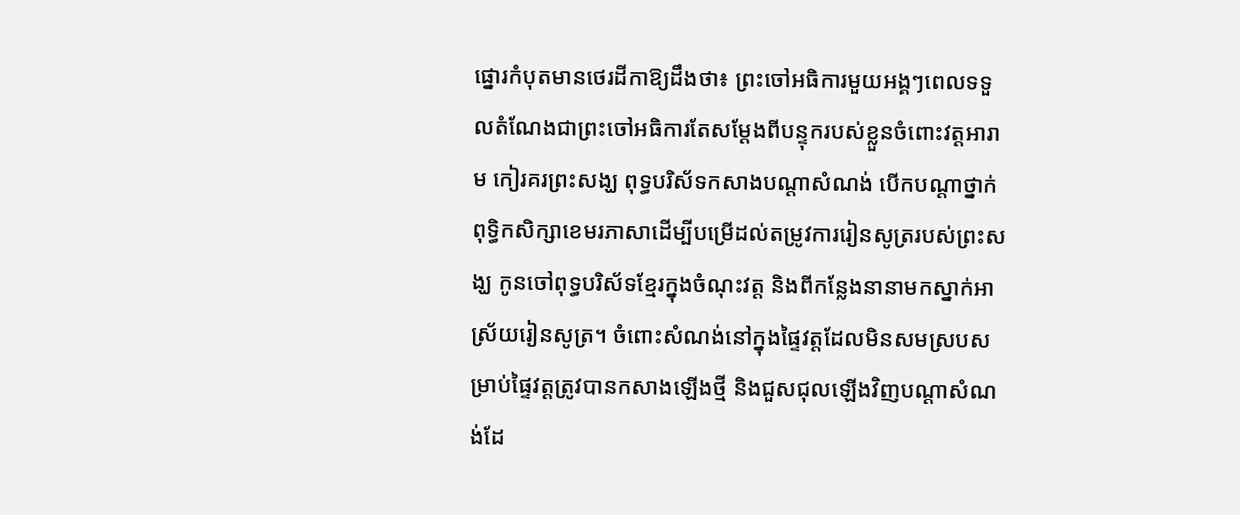ផ្នោរកំបុតមានថេរដីកាឱ្យដឹងថា៖ ព្រះចៅអធិការមួយអង្គៗពេលទទួលតំណែងជាព្រះចៅអធិការតែសម្ដែងពីបន្ទុករបស់ខ្លួនចំពោះវត្តអារាម កៀរគរព្រះសង្ឃ ពុទ្ធបរិស័ទកសាងបណ្ដាសំណង់ បើកបណ្ដាថ្នាក់ពុទ្ធិកសិក្សាខេមរភាសាដើម្បីបម្រើដល់តម្រូវការរៀនសូត្ររបស់ព្រះសង្ឃ កូនចៅពុទ្ធបរិស័ទខ្មែរក្នុងចំណុះវត្ត និងពីកន្លែងនានាមកស្នាក់អាស្រ័យរៀនសូត្រ។ ចំពោះសំណង់នៅក្នុងផ្ទៃវត្តដែលមិនសមស្របសម្រាប់ផ្ទៃវត្តត្រូវបានកសាងឡើងថ្មី និងជួសជុលឡើងវិញបណ្ដាសំណង់ដែ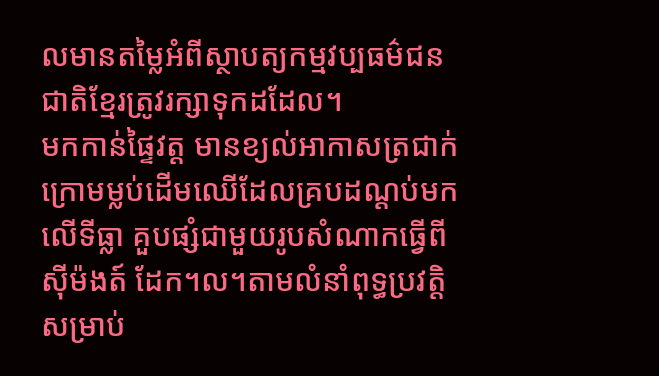លមានតម្លៃអំពីស្ថាបត្យកម្មវប្បធម៌ជនជាតិខ្មែរត្រូវរក្សាទុកដដែល។
មកកាន់ផ្ទៃវត្ត មានខ្យល់អាកាសត្រជាក់ ក្រោមម្លប់ដើមឈើដែលគ្របដណ្ដប់មកលើទីធ្លា គួបផ្សំជាមួយរូបសំណាកធ្វើពីស៊ីម៉ងត៍ ដែក។ល។តាមលំនាំពុទ្ធប្រវត្តិសម្រាប់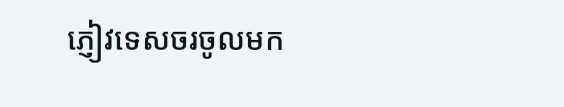ភ្ញៀវទេសចរចូលមក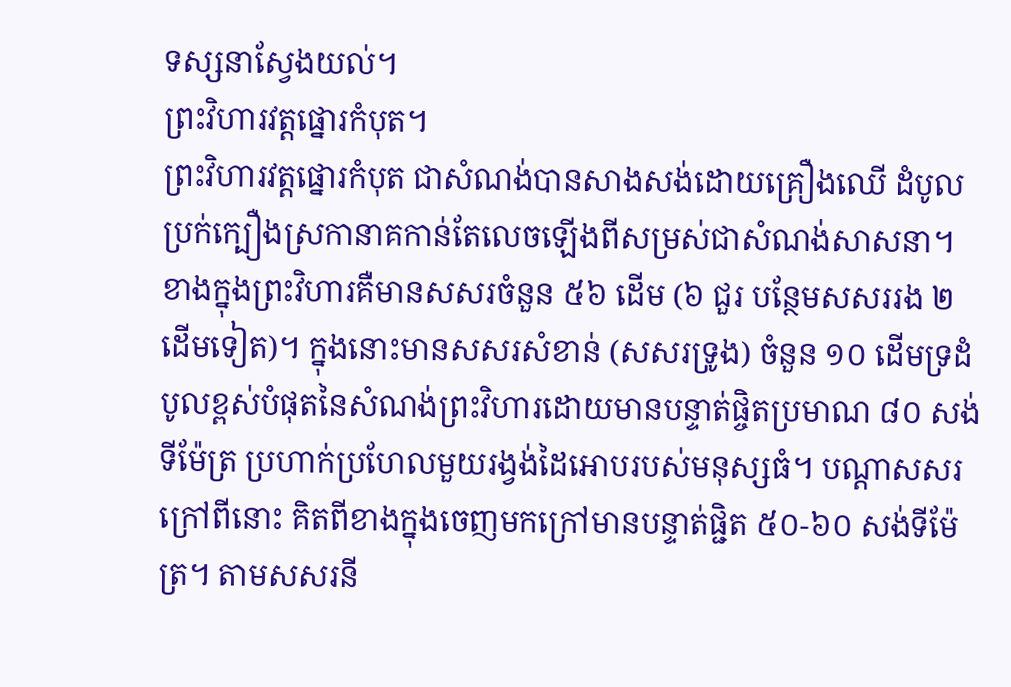ទស្សនាស្វែងយល់។
ព្រះវិហារវត្តផ្នោរកំបុត។
ព្រះវិហារវត្តផ្នោរកំបុត ជាសំណង់បានសាងសង់ដោយគ្រឿងឈើ ដំបូលប្រក់ក្បឿងស្រកានាគកាន់តែលេចឡើងពីសម្រស់ជាសំណង់សាសនា។ ខាងក្នុងព្រះវិហារគឺមានសសរចំនួន ៥៦ ដើម (៦ ជួរ បន្ថែមសសររង ២ ដើមទៀត)។ ក្នុងនោះមានសសរសំខាន់ (សសរទ្រូង) ចំនួន ១០ ដើមទ្រដំបូលខ្ពស់បំផុតនៃសំណង់ព្រះវិហារដោយមានបន្ទាត់ផ្ចិតប្រមាណ ៨០ សង់ទីម៉ែត្រ ប្រហាក់ប្រហែលមួយរង្វង់ដៃអោបរបស់មនុស្សធំ។ បណ្ដាសសរក្រៅពីនោះ គិតពីខាងក្នុងចេញមកក្រៅមានបន្ទាត់ផ្ជិត ៥០-៦០ សង់ទីម៉ែត្រ។ តាមសសរនី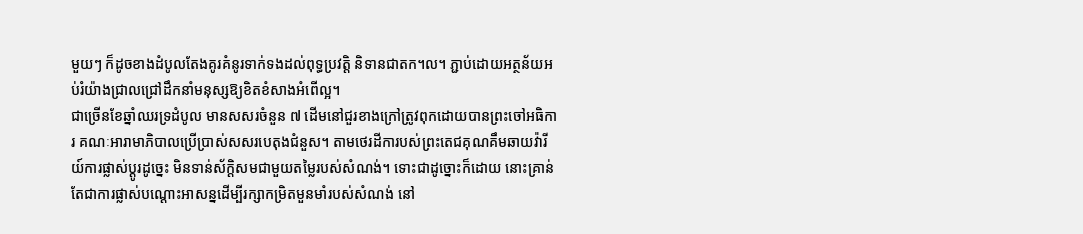មួយៗ ក៏ដូចខាងដំបូលតែងគូរគំនូរទាក់ទងដល់ពុទ្ធប្រវត្តិ និទានជាតក។ល។ ភ្ជាប់ដោយអត្ថន័យអប់រំយ៉ាងជ្រាលជ្រៅដឹកនាំមនុស្សឱ្យខិតខំសាងអំពើល្អ។
ជាច្រើនខែឆ្នាំឈរទ្រដំបូល មានសសរចំនួន ៧ ដើមនៅជួរខាងក្រៅត្រូវពុកដោយបានព្រះចៅអធិការ គណៈអារាមាភិបាលប្រើប្រាស់សសរបេតុងជំនួស។ តាមថេរដីការបស់ព្រះតេជគុណគឹមឆាយវ៉ារីយ៍ការផ្លាស់ប្ដូរដូច្នេះ មិនទាន់ស័ក្ដិសមជាមួយតម្លៃរបស់សំណង់។ ទោះជាដូច្នោះក៏ដោយ នោះគ្រាន់តែជាការផ្លាស់បណ្ដោះអាសន្នដើម្បីរក្សាកម្រិតមួនមាំរបស់សំណង់ នៅ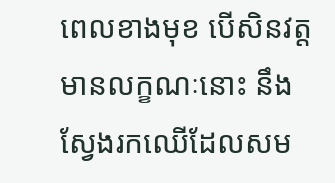ពេលខាងមុខ បើសិនវត្តមានលក្ខណៈនោះ នឹងស្វែងរកឈើដែលសម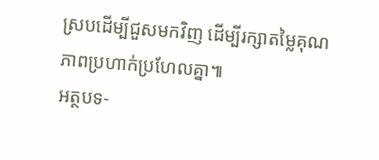ស្របដើម្បីជួសមកវិញ ដើម្បីរក្សាតម្លៃគុណភាពប្រហាក់ប្រហែលគ្នា៕
អត្ថបទ‑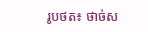រូបថត៖ ថាច់ស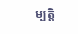ម្បត្តិ